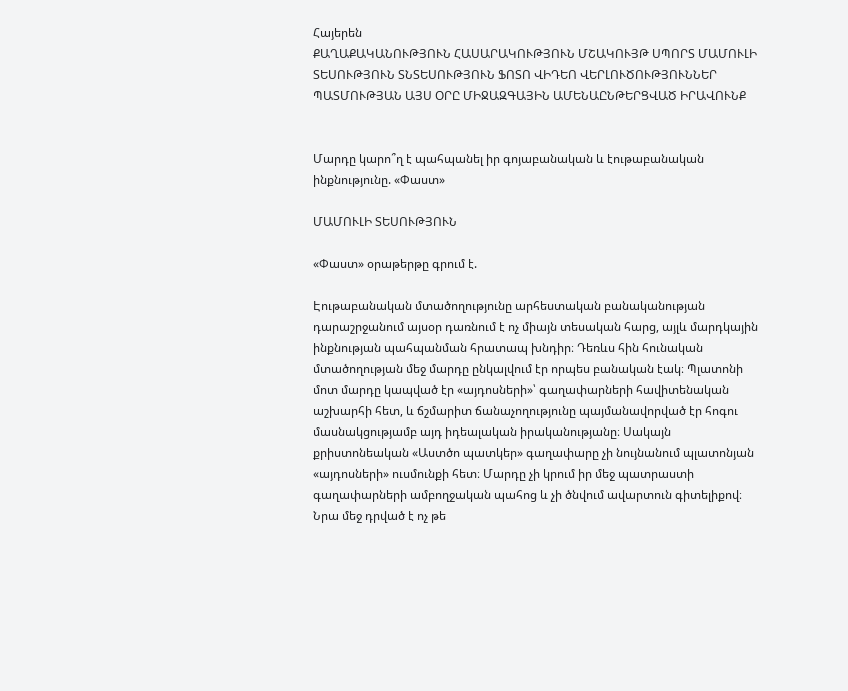Հայերեն
ՔԱՂԱՔԱԿԱՆՈՒԹՅՈՒՆ ՀԱՍԱՐԱԿՈՒԹՅՈՒՆ ՄՇԱԿՈՒՅԹ ՍՊՈՐՏ ՄԱՄՈՒԼԻ ՏԵՍՈՒԹՅՈՒՆ ՏՆՏԵՍՈՒԹՅՈՒՆ ՖՈՏՈ ՎԻԴԵՈ ՎԵՐԼՈՒԾՈՒԹՅՈՒՆՆԵՐ ՊԱՏՄՈՒԹՅԱՆ ԱՅՍ ՕՐԸ ՄԻՋԱԶԳԱՅԻՆ ԱՄԵՆԱԸՆԹԵՐՑՎԱԾ ԻՐԱՎՈՒՆՔ


Մարդը կարո՞ղ է պահպանել իր գոյաբանական և էութաբանական ինքնությունը. «Փաստ»

ՄԱՄՈՒԼԻ ՏԵՍՈՒԹՅՈՒՆ

«Փաստ» օրաթերթը գրում է.

Էութաբանական մտածողությունը արհեստական բանականության դարաշրջանում այսօր դառնում է ոչ միայն տեսական հարց, այլև մարդկային ինքնության պահպանման հրատապ խնդիր։ Դեռևս հին հունական մտածողության մեջ մարդը ընկալվում էր որպես բանական էակ։ Պլատոնի մոտ մարդը կապված էր «այդոսների»՝ գաղափարների հավիտենական աշխարհի հետ, և ճշմարիտ ճանաչողությունը պայմանավորված էր հոգու մասնակցությամբ այդ իդեալական իրականությանը։ Սակայն քրիստոնեական «Աստծո պատկեր» գաղափարը չի նույնանում պլատոնյան «այդոսների» ուսմունքի հետ։ Մարդը չի կրում իր մեջ պատրաստի գաղափարների ամբողջական պահոց և չի ծնվում ավարտուն գիտելիքով։ Նրա մեջ դրված է ոչ թե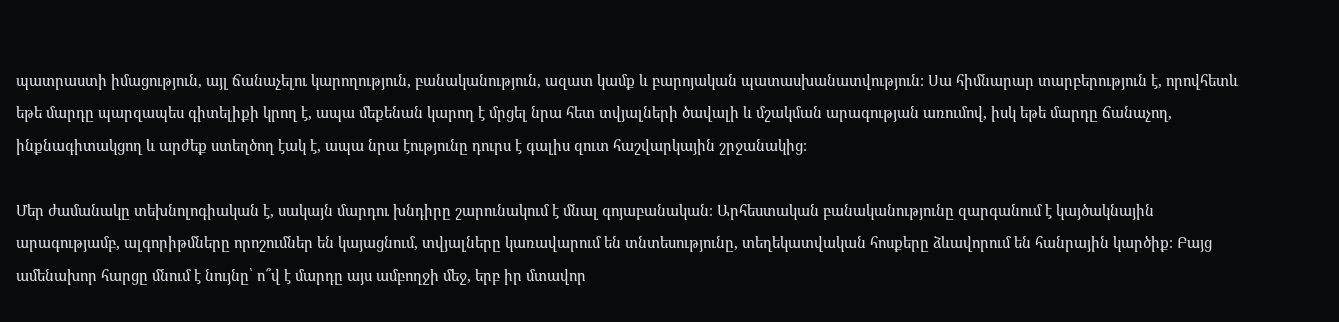պատրաստի իմացություն, այլ ճանաչելու կարողություն, բանականություն, ազատ կամք և բարոյական պատասխանատվություն։ Սա հիմնարար տարբերություն է, որովհետև եթե մարդը պարզապես գիտելիքի կրող է, ապա մեքենան կարող է մրցել նրա հետ տվյալների ծավալի և մշակման արագության առումով, իսկ եթե մարդը ճանաչող, ինքնագիտակցող և արժեք ստեղծող էակ է, ապա նրա էությունը դուրս է գալիս զուտ հաշվարկային շրջանակից։

Մեր ժամանակը տեխնոլոգիական է, սակայն մարդու խնդիրը շարունակում է մնալ գոյաբանական։ Արհեստական բանականությունը զարգանում է կայծակնային արագությամբ, ալգորիթմները որոշումներ են կայացնում, տվյալները կառավարում են տնտեսությունը, տեղեկատվական հոսքերը ձևավորում են հանրային կարծիք։ Բայց ամենախոր հարցը մնում է նույնը՝ ո՞վ է մարդը այս ամբողջի մեջ, երբ իր մտավոր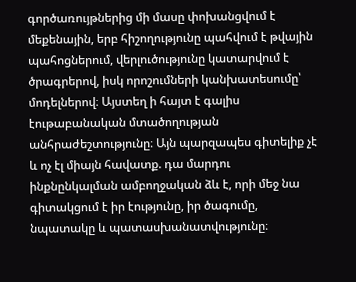գործառույթներից մի մասը փոխանցվում է մեքենային, երբ հիշողությունը պահվում է թվային պահոցներում, վերլուծությունը կատարվում է ծրագրերով, իսկ որոշումների կանխատեսումը՝ մոդելներով։ Այստեղ ի հայտ է գալիս էութաբանական մտածողության անհրաժեշտությունը։ Այն պարզապես գիտելիք չէ և ոչ էլ միայն հավատք. դա մարդու ինքնընկալման ամբողջական ձև է, որի մեջ նա գիտակցում է իր էությունը, իր ծագումը, նպատակը և պատասխանատվությունը։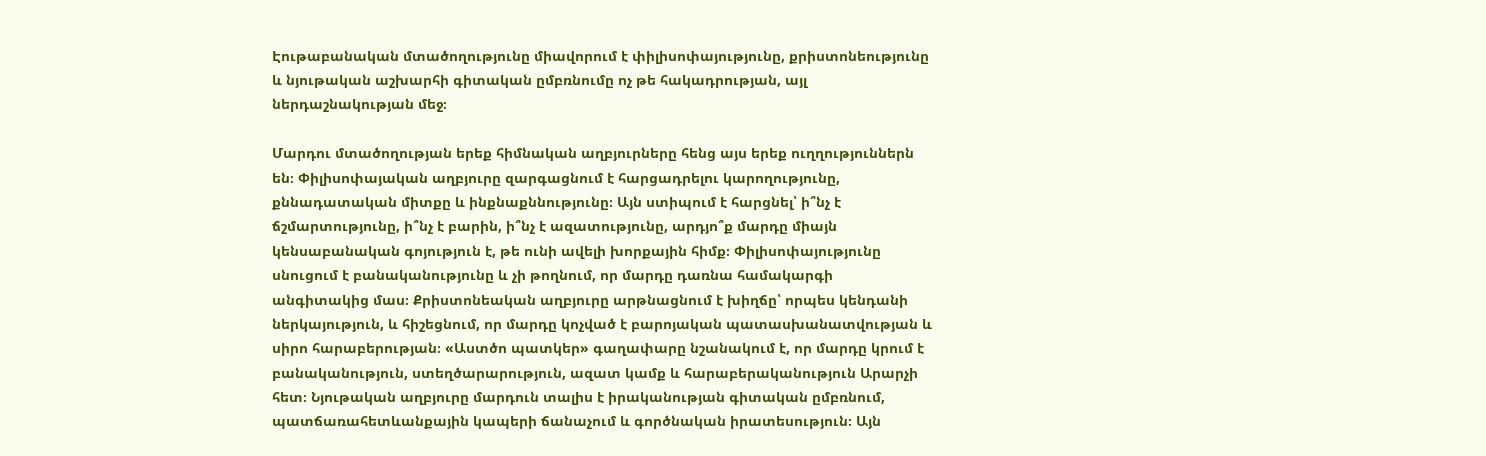Էութաբանական մտածողությունը միավորում է փիլիսոփայությունը, քրիստոնեությունը և նյութական աշխարհի գիտական ըմբռնումը ոչ թե հակադրության, այլ ներդաշնակության մեջ։

Մարդու մտածողության երեք հիմնական աղբյուրները հենց այս երեք ուղղություններն են։ Փիլիսոփայական աղբյուրը զարգացնում է հարցադրելու կարողությունը, քննադատական միտքը և ինքնաքննությունը։ Այն ստիպում է հարցնել՝ ի՞նչ է ճշմարտությունը, ի՞նչ է բարին, ի՞նչ է ազատությունը, արդյո՞ք մարդը միայն կենսաբանական գոյություն է, թե ունի ավելի խորքային հիմք։ Փիլիսոփայությունը սնուցում է բանականությունը և չի թողնում, որ մարդը դառնա համակարգի անգիտակից մաս։ Քրիստոնեական աղբյուրը արթնացնում է խիղճը՝ որպես կենդանի ներկայություն, և հիշեցնում, որ մարդը կոչված է բարոյական պատասխանատվության և սիրո հարաբերության։ «Աստծո պատկեր» գաղափարը նշանակում է, որ մարդը կրում է բանականություն, ստեղծարարություն, ազատ կամք և հարաբերականություն Արարչի հետ։ Նյութական աղբյուրը մարդուն տալիս է իրականության գիտական ըմբռնում, պատճառահետևանքային կապերի ճանաչում և գործնական իրատեսություն։ Այն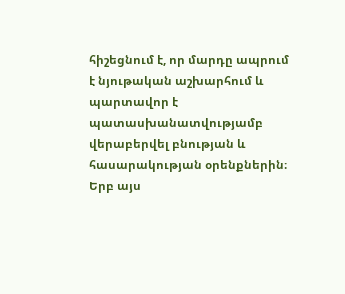հիշեցնում է, որ մարդը ապրում է նյութական աշխարհում և պարտավոր է պատասխանատվությամբ վերաբերվել բնության և հասարակության օրենքներին։ Երբ այս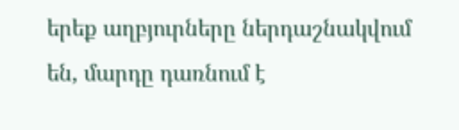երեք աղբյուրները ներդաշնակվում են, մարդը դառնում է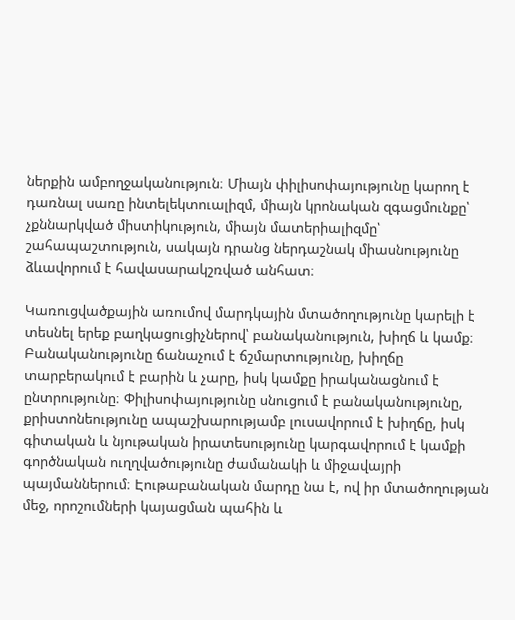ներքին ամբողջականություն։ Միայն փիլիսոփայությունը կարող է դառնալ սառը ինտելեկտուալիզմ, միայն կրոնական զգացմունքը՝ չքննարկված միստիկություն, միայն մատերիալիզմը՝ շահապաշտություն, սակայն դրանց ներդաշնակ միասնությունը ձևավորում է հավասարակշռված անհատ։

Կառուցվածքային առումով մարդկային մտածողությունը կարելի է տեսնել երեք բաղկացուցիչներով՝ բանականություն, խիղճ և կամք։ Բանականությունը ճանաչում է ճշմարտությունը, խիղճը տարբերակում է բարին և չարը, իսկ կամքը իրականացնում է ընտրությունը։ Փիլիսոփայությունը սնուցում է բանականությունը, քրիստոնեությունը ապաշխարությամբ լուսավորում է խիղճը, իսկ գիտական և նյութական իրատեսությունը կարգավորում է կամքի գործնական ուղղվածությունը ժամանակի և միջավայրի պայմաններում։ Էութաբանական մարդը նա է, ով իր մտածողության մեջ, որոշումների կայացման պահին և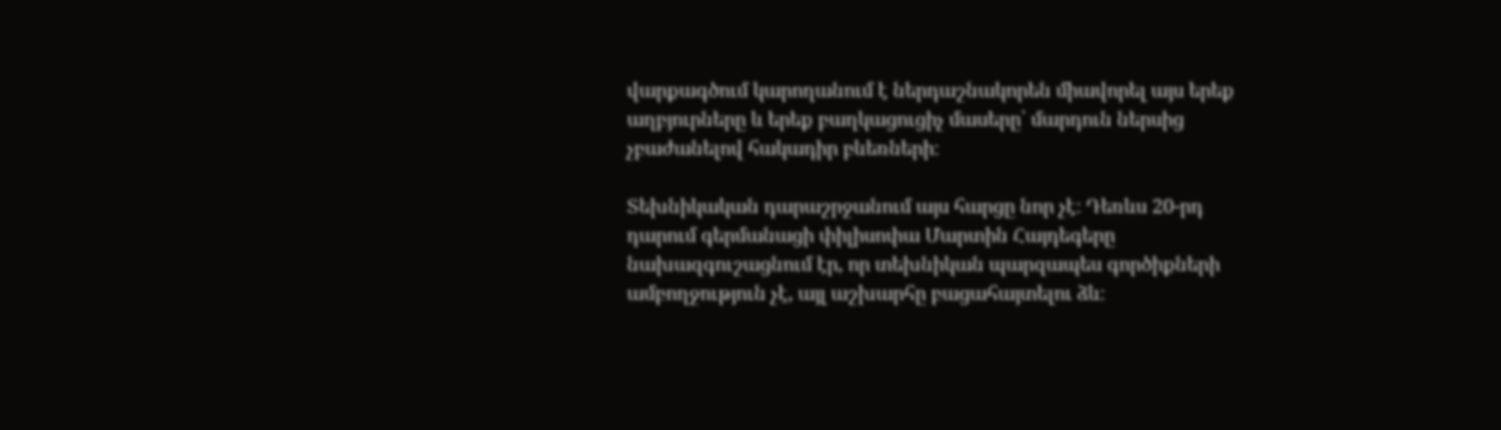վարքագծում կարողանում է ներդաշնակորեն միավորել այս երեք աղբյուրները և երեք բաղկացուցիչ մասերը՝ մարդուն ներսից չբաժանելով հակադիր բևեռների։

Տեխնիկական դարաշրջանում այս հարցը նոր չէ։ Դեռևս 20-րդ դարում գերմանացի փիլիսոփա Մարտին Հայդեգերը նախազգուշացնում էր, որ տեխնիկան պարզապես գործիքների ամբողջություն չէ, այլ աշխարհը բացահայտելու ձև։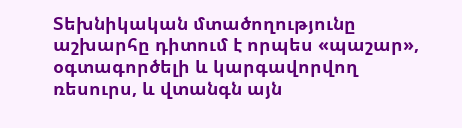Տեխնիկական մտածողությունը աշխարհը դիտում է որպես «պաշար», օգտագործելի և կարգավորվող ռեսուրս, և վտանգն այն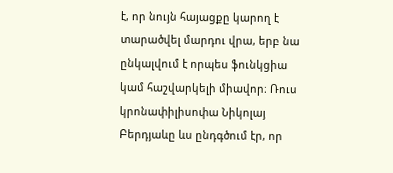է, որ նույն հայացքը կարող է տարածվել մարդու վրա, երբ նա ընկալվում է որպես ֆունկցիա կամ հաշվարկելի միավոր։ Ռուս կրոնափիլիսոփա Նիկոլայ Բերդյաևը ևս ընդգծում էր, որ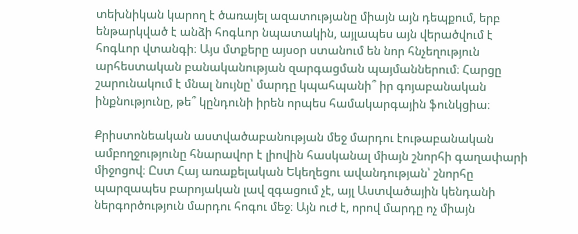տեխնիկան կարող է ծառայել ազատությանը միայն այն դեպքում, երբ ենթարկված է անձի հոգևոր նպատակին, այլապես այն վերածվում է հոգևոր վտանգի։ Այս մտքերը այսօր ստանում են նոր հնչեղություն արհեստական բանականության զարգացման պայմաններում։ Հարցը շարունակում է մնալ նույնը՝ մարդը կպահպանի՞ իր գոյաբանական ինքնությունը, թե՞ կընդունի իրեն որպես համակարգային ֆունկցիա։

Քրիստոնեական աստվածաբանության մեջ մարդու էութաբանական ամբողջությունը հնարավոր է լիովին հասկանալ միայն շնորհի գաղափարի միջոցով։ Ըստ Հայ առաքելական Եկեղեցու ավանդության՝ շնորհը պարզապես բարոյական լավ զգացում չէ, այլ Աստվածային կենդանի ներգործություն մարդու հոգու մեջ։ Այն ուժ է, որով մարդը ոչ միայն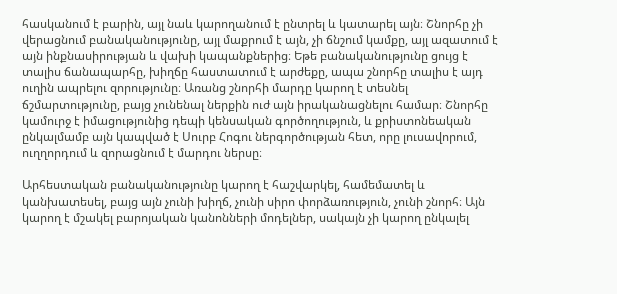հասկանում է բարին, այլ նաև կարողանում է ընտրել և կատարել այն։ Շնորհը չի վերացնում բանականությունը, այլ մաքրում է այն, չի ճնշում կամքը, այլ ազատում է այն ինքնասիրության և վախի կապանքներից։ Եթե բանականությունը ցույց է տալիս ճանապարհը, խիղճը հաստատում է արժեքը, ապա շնորհը տալիս է այդ ուղին ապրելու զորությունը։ Առանց շնորհի մարդը կարող է տեսնել ճշմարտությունը, բայց չունենալ ներքին ուժ այն իրականացնելու համար։ Շնորհը կամուրջ է իմացությունից դեպի կենսական գործողություն, և քրիստոնեական ընկալմամբ այն կապված է Սուրբ Հոգու ներգործության հետ, որը լուսավորում, ուղղորդում և զորացնում է մարդու ներսը։

Արհեստական բանականությունը կարող է հաշվարկել, համեմատել և կանխատեսել, բայց այն չունի խիղճ, չունի սիրո փորձառություն, չունի շնորհ։ Այն կարող է մշակել բարոյական կանոնների մոդելներ, սակայն չի կարող ընկալել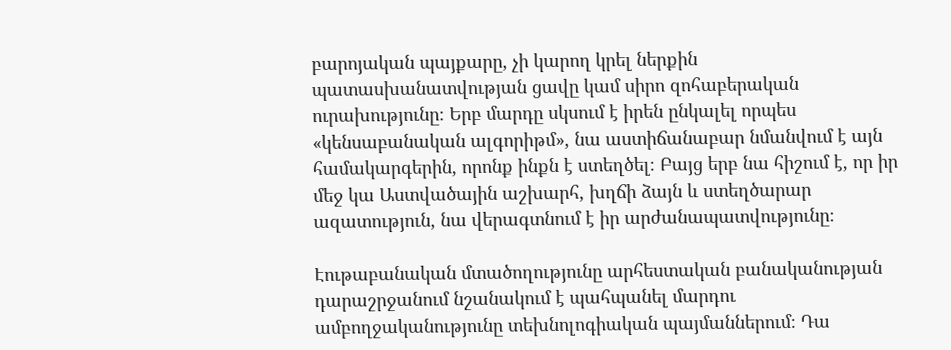բարոյական պայքարը, չի կարող կրել ներքին պատասխանատվության ցավը կամ սիրո զոհաբերական ուրախությունը։ Երբ մարդը սկսում է իրեն ընկալել որպես «կենսաբանական ալգորիթմ», նա աստիճանաբար նմանվում է այն համակարգերին, որոնք ինքն է ստեղծել։ Բայց երբ նա հիշում է, որ իր մեջ կա Աստվածային աշխարհ, խղճի ձայն և ստեղծարար ազատություն, նա վերագտնում է իր արժանապատվությունը։

Էութաբանական մտածողությունը արհեստական բանականության դարաշրջանում նշանակում է պահպանել մարդու ամբողջականությունը տեխնոլոգիական պայմաններում։ Դա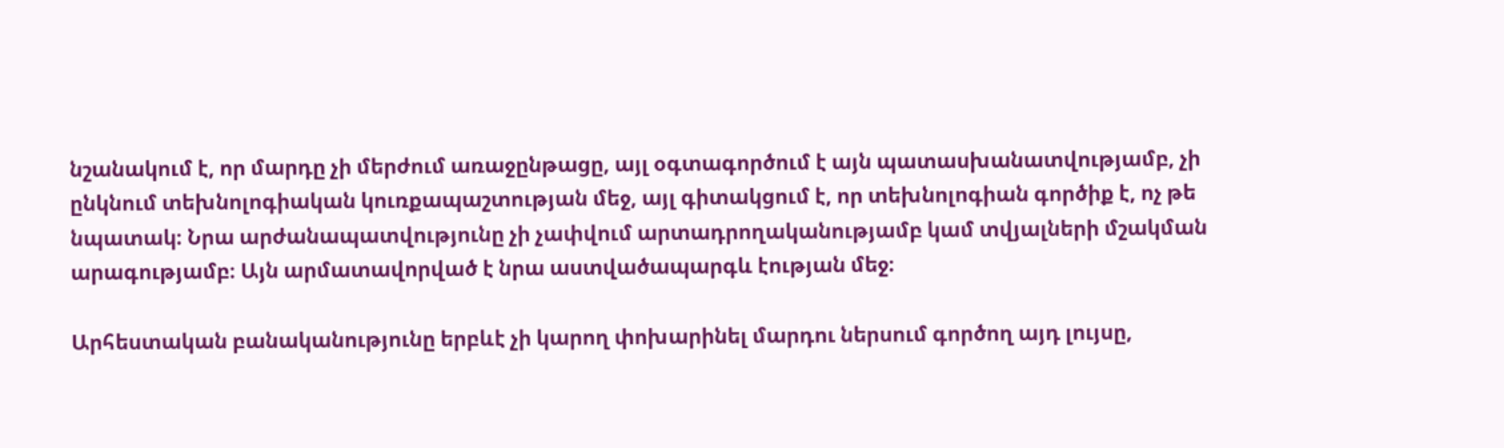նշանակում է, որ մարդը չի մերժում առաջընթացը, այլ օգտագործում է այն պատասխանատվությամբ, չի ընկնում տեխնոլոգիական կուռքապաշտության մեջ, այլ գիտակցում է, որ տեխնոլոգիան գործիք է, ոչ թե նպատակ։ Նրա արժանապատվությունը չի չափվում արտադրողականությամբ կամ տվյալների մշակման արագությամբ։ Այն արմատավորված է նրա աստվածապարգև էության մեջ։

Արհեստական բանականությունը երբևէ չի կարող փոխարինել մարդու ներսում գործող այդ լույսը,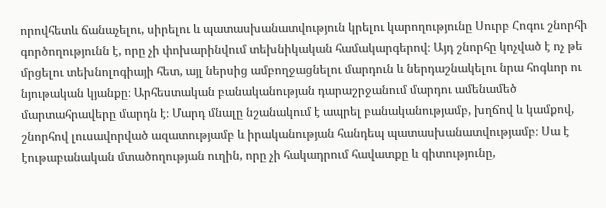որովհետև ճանաչելու, սիրելու և պատասխանատվություն կրելու կարողությունը Սուրբ Հոգու շնորհի գործողությունն է, որը չի փոխարինվում տեխնիկական համակարգերով։ Այդ շնորհը կոչված է ոչ թե մրցելու տեխնոլոգիայի հետ, այլ ներսից ամբողջացնելու մարդուն և ներդաշնակելու նրա հոգևոր ու նյութական կյանքը։ Արհեստական բանականության դարաշրջանում մարդու ամենամեծ մարտահրավերը մարդն է։ Մարդ մնալը նշանակում է ապրել բանականությամբ, խղճով և կամքով, շնորհով լուսավորված ազատությամբ և իրականության հանդեպ պատասխանատվությամբ։ Սա է էութաբանական մտածողության ուղին, որը չի հակադրում հավատքը և գիտությունը,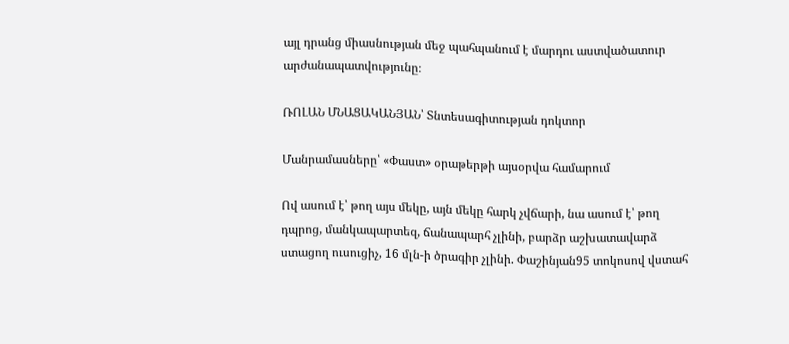այլ դրանց միասնության մեջ պահպանում է մարդու աստվածատուր արժանապատվությունը։

ՌՈԼԱՆ ՄՆԱՑԱԿԱՆՅԱՆ՝ Տնտեսագիտության դոկտոր

Մանրամասները՝ «Փաստ» օրաթերթի այսօրվա համարում

Ով ասում է՝ թող այս մեկը, այն մեկը հարկ չվճարի, նա ասում է՝ թող դպրոց, մանկապարտեզ, ճանապարհ չլինի, բարձր աշխատավարձ ստացող ուսուցիչ, 16 մլն-ի ծրագիր չլինի. Փաշինյան95 տոկոսով վստահ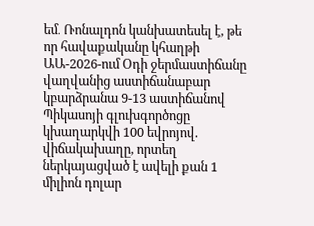եմ․ Ռոնալդոն կանխատեսել է, թե որ հավաքականը կհաղթի ԱԱ-2026-ում Օդի ջերմաստիճանը վաղվանից աստիճանաբար կբարձրանա 9-13 աստիճանով Պիկասոյի գլուխգործոցը կխաղարկվի 100 եվրոյով. վիճակախաղը, որտեղ ներկայացված է ավելի քան 1 միլիոն դոլար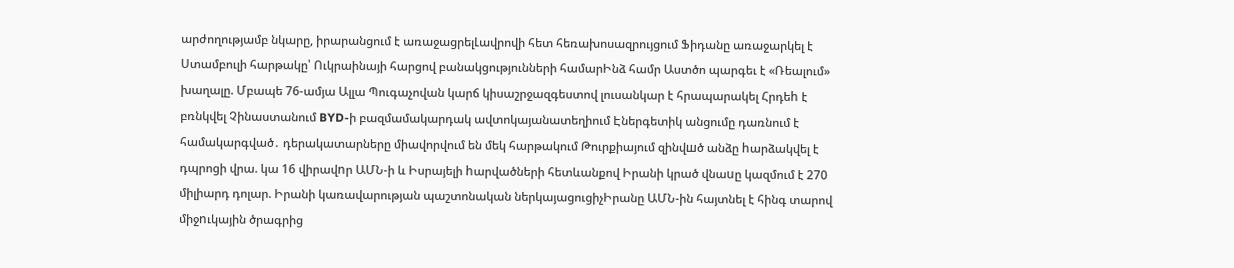արժողությամբ նկարը, իրարանցում է առաջացրելԼավրովի հետ հեռախոսազրույցում Ֆիդանը առաջարկել է Ստամբուլի հարթակը՝ Ուկրաինայի հարցով բանակցությունների համարԻնձ համր Աստծո պարգեւ է «Ռեալում» խաղալը. Մբապե 76-ամյա Ալլա Պուգաչովան կարճ կիսաշրջազգեստով լուսանկար է հրապարակել Հրդեh է բռնկվել Չինաստանում BYD-ի բազմամակարդակ ավտոկայանատեղիում Էներգետիկ անցումը դառնում է համակարգված․ դերակատարները միավորվում են մեկ հարթակում Թուրքիայում զինվшծ անձը hարձակվել է դպրոցի վրա. կա 16 վիրավnր ԱՄՆ-ի և Իսրայելի hարվածների հետևանքով Իրանի կրած վնաuը կազմում է 270 միլիարդ դոլար. Իրանի կառավարության պաշտոնական ներկայացուցիչԻրանը ԱՄՆ-ին հայտնել է հինգ տարով միջnւկային ծրագրից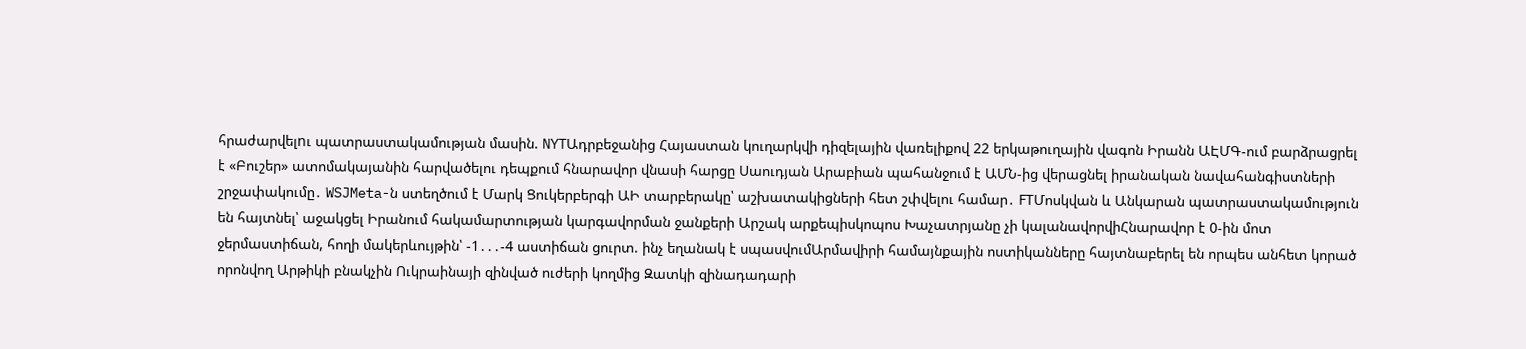հրաժարվելnւ պատրաստակամության մասին. NYTԱդրբեջանից Հայաստան կուղարկվի դիզելային վառելիքով 22 երկաթուղային վագոն Իրանն ԱԷՄԳ-ում բարձրացրել է «Բուշեր» ատոմակայանին հարվածելու դեպքում հնարավոր վնասի հարցը Սաուդյան Արաբիան պահանջում է ԱՄՆ-ից վերացնել իրանական նավահանգիստների շրջափակումը․ WSJMeta-ն ստեղծում է Մարկ Ցուկերբերգի ԱԻ տարբերակը՝ աշխատակիցների հետ շփվելու համար․ FTՄոսկվան և Անկարան պատրաստակամություն են հայտնել՝ աջակցել Իրանում հակամարտության կարգավորման ջանքերի Արշակ արքեպիսկոպոս Խաչատրյանը չի կալանավորվիՀնարավոր է 0-ին մոտ ջերմաստիճան, հողի մակերևույթին՝ -1․․․-4 աստիճան ցուրտ. ինչ եղանակ է սպասվումԱրմավիրի համայնքային ոստիկանները հայտնաբերել են որպես անհետ կորած որոնվող Արթիկի բնակչին Ուկրաինայի զինված ուժերի կողմից Զատկի զինադադարի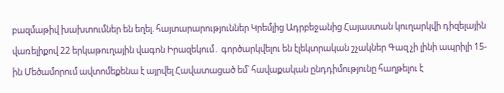բազմաթիվ խախտումներ են եղել. հայտարարություններ Կրեմլից Ադրբեջանից Հայաստան կուղարկվի դիզելային վառելիքով 22 երկաթուղային վագոն Իրազեկում․ գործարկվելու են էլեկտրական շչակներ Գազ չի լինի ապրիլի 15-ին Մեծամորում ավտոմեքենա է այրվել Հավատացած եմ՝ հավաքական ընդդիմությունը հաղթելու է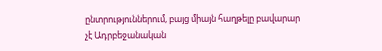ընտրություններում, բայց միայն հաղթելը բավարար չէ Ադրբեջանական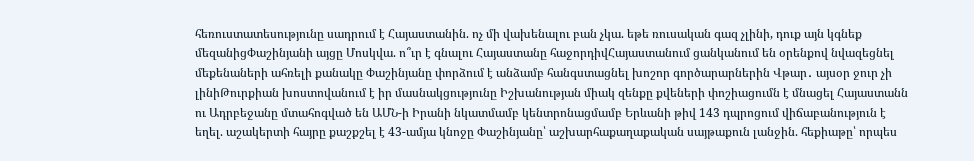հեռուստատեսությունը սադրում է Հայաստանին. ոչ մի վախենալու բան չկա. եթե ռուսական գազ չլինի, դուք այն կգնեք մեզանիցՓաշինյանի այցը Մոսկվա. ո՞ւր է գնալու Հայաստանը հաջորդիվՀայաստանում ցանկանում են օրենքով նվազեցնել մեքենաների ահռելի քանակը Փաշինյանը փորձում է անձամբ հանգստացնել խոշոր գործարարներին Վթար․ այսօր ջուր չի լինիԹուրքիան խոստովանում է իր մասնակցությունը Իշխանության միակ զենքը քվեների փոշիացումն է մնացել Հայաստանն ու Ադրբեջանը մտահոգված են ԱՄՆ-ի Իրանի նկատմամբ կենտրոնացմամբ Երևանի թիվ 143 դպրոցում վիճաբանություն է եղել. աշակերտի հայրը քաշքշել է 43-ամյա կնոջը Փաշինյանը՝ աշխարհաքաղաքական սայթաքուն լանջին. հեքիաթը՝ որպես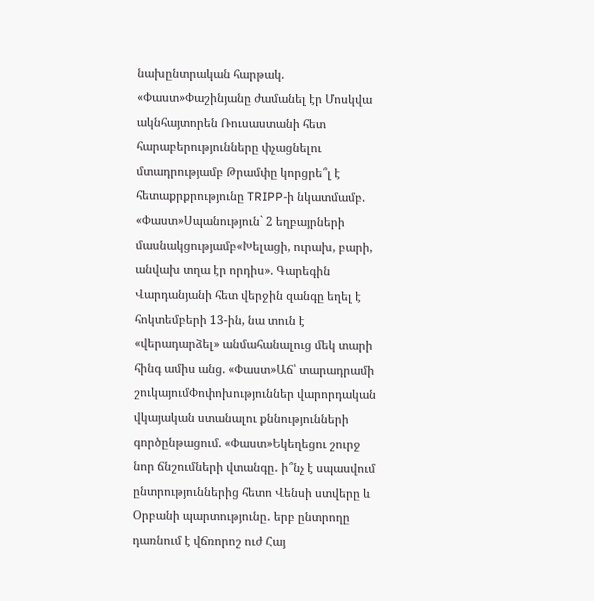նախընտրական հարթակ. «Փաստ»Փաշինյանը ժամանել էր Մոսկվա ակնհայտորեն Ռուսաստանի հետ հարաբերությունները փչացնելու մտադրությամբ Թրամփը կորցրե՞լ է հետաքրքրությունը TRIPP-ի նկատմամբ. «Փաստ»Սպանություն` 2 եղբայրների մասնակցությամբ«Խելացի, ուրախ, բարի, անվախ տղա էր որդիս». Գարեգին Վարդանյանի հետ վերջին զանգը եղել է հոկտեմբերի 13-ին, նա տուն է «վերադարձել» անմահանալուց մեկ տարի հինգ ամիս անց. «Փաստ»Աճ՝ տարադրամի շուկայումՓոփոխություններ վարորդական վկայական ստանալու քննությունների գործընթացում. «Փաստ»Եկեղեցու շուրջ նոր ճնշումների վտանգը․ ի՞նչ է սպասվում ընտրություններից հետո Վենսի ստվերը և Օրբանի պարտությունը․ երբ ընտրողը դառնում է վճռորոշ ուժ Հայ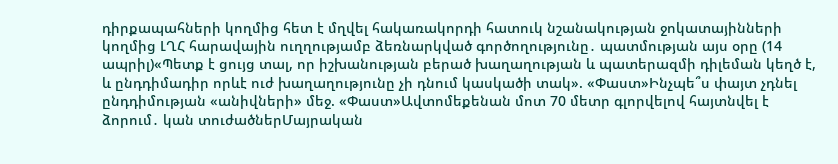դիրքապահների կողմից հետ է մղվել հակառակորդի հատուկ նշանակության ջոկատայինների կողմից ԼՂՀ հարավային ուղղությամբ ձեռնարկված գործողությունը․ պատմության այս օրը (14 ապրիլ)«Պետք է ցույց տալ, որ իշխանության բերած խաղաղության և պատերազմի դիլեման կեղծ է, և ընդդիմադիր որևէ ուժ խաղաղությունը չի դնում կասկածի տակ». «Փաստ»Ինչպե՞ս փայտ չդնել ընդդիմության «անիվների» մեջ. «Փաստ»Ավտոմեքենան մոտ 70 մետր գլորվելով հայտնվել է ձորում․ կան տուժածներՄայրական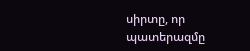սիրտը, որ պատերազմը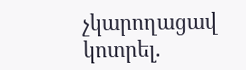չկարողացավ կոտրել.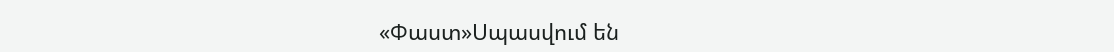«Փաստ»Սպասվում են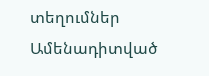տեղումներ
Ամենադիտված